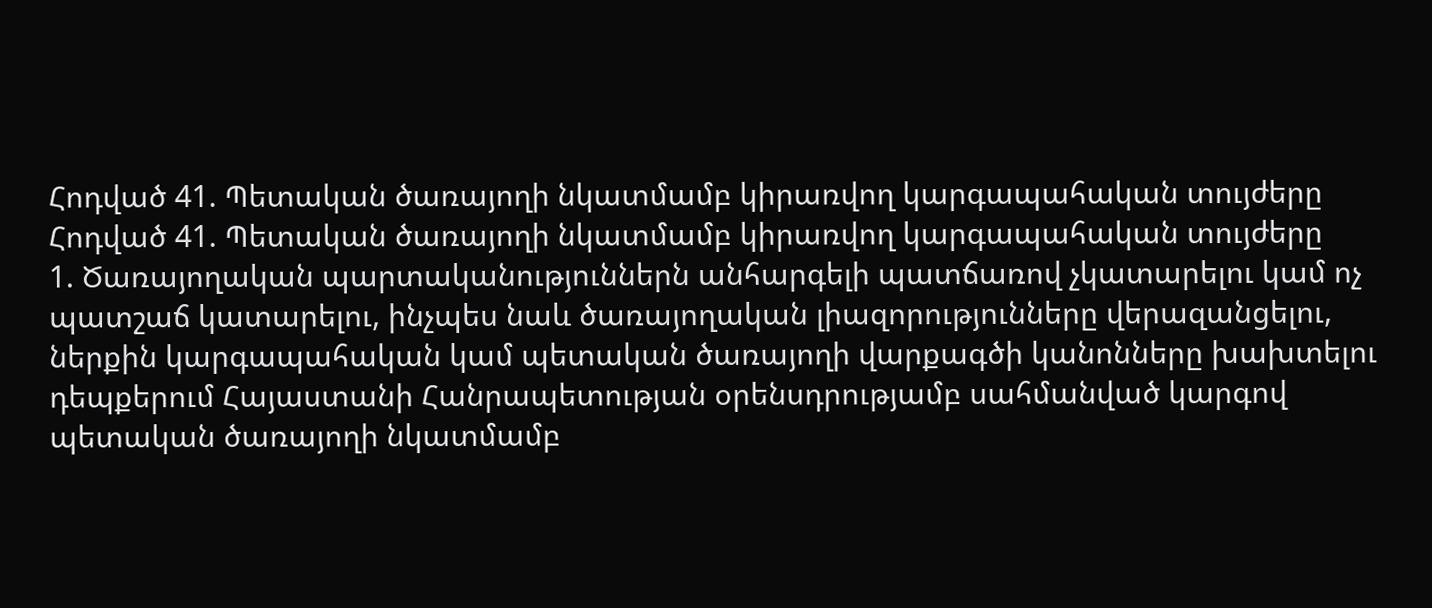Հոդված 41. Պետական ծառայողի նկատմամբ կիրառվող կարգապահական տույժերը
Հոդված 41. Պետական ծառայողի նկատմամբ կիրառվող կարգապահական տույժերը
1. Ծառայողական պարտականություններն անհարգելի պատճառով չկատարելու կամ ոչ պատշաճ կատարելու, ինչպես նաև ծառայողական լիազորությունները վերազանցելու, ներքին կարգապահական կամ պետական ծառայողի վարքագծի կանոնները խախտելու դեպքերում Հայաստանի Հանրապետության օրենսդրությամբ սահմանված կարգով պետական ծառայողի նկատմամբ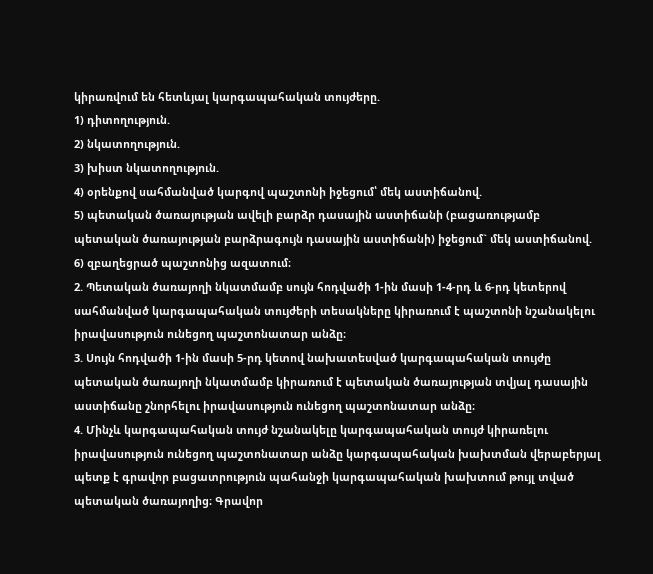կիրառվում են հետևյալ կարգապահական տույժերը.
1) դիտողություն.
2) նկատողություն.
3) խիստ նկատողություն.
4) օրենքով սահմանված կարգով պաշտոնի իջեցում՝ մեկ աստիճանով.
5) պետական ծառայության ավելի բարձր դասային աստիճանի (բացառությամբ պետական ծառայության բարձրագույն դասային աստիճանի) իջեցում` մեկ աստիճանով.
6) զբաղեցրած պաշտոնից ազատում։
2. Պետական ծառայողի նկատմամբ սույն հոդվածի 1-ին մասի 1-4-րդ և 6-րդ կետերով սահմանված կարգապահական տույժերի տեսակները կիրառում է պաշտոնի նշանակելու իրավասություն ունեցող պաշտոնատար անձը։
3. Սույն հոդվածի 1-ին մասի 5-րդ կետով նախատեսված կարգապահական տույժը պետական ծառայողի նկատմամբ կիրառում է պետական ծառայության տվյալ դասային աստիճանը շնորհելու իրավասություն ունեցող պաշտոնատար անձը։
4. Մինչև կարգապահական տույժ նշանակելը կարգապահական տույժ կիրառելու իրավասություն ունեցող պաշտոնատար անձը կարգապահական խախտման վերաբերյալ պետք է գրավոր բացատրություն պահանջի կարգապահական խախտում թույլ տված պետական ծառայողից։ Գրավոր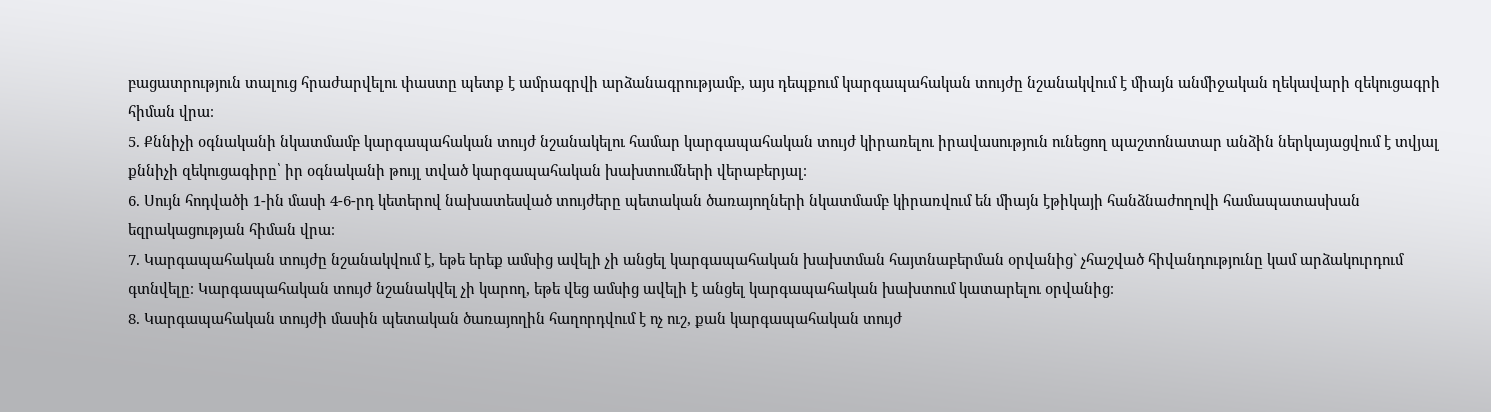բացատրություն տալուց հրաժարվելու փաստը պետք է ամրագրվի արձանագրությամբ, այս դեպքում կարգապահական տույժը նշանակվում է միայն անմիջական ղեկավարի զեկուցագրի հիման վրա։
5. Քննիչի օգնականի նկատմամբ կարգապահական տույժ նշանակելու համար կարգապահական տույժ կիրառելու իրավասություն ունեցող պաշտոնատար անձին ներկայացվում է տվյալ քննիչի զեկուցագիրը՝ իր օգնականի թույլ տված կարգապահական խախտումների վերաբերյալ։
6. Սույն հոդվածի 1-ին մասի 4-6-րդ կետերով նախատեսված տույժերը պետական ծառայողների նկատմամբ կիրառվում են միայն էթիկայի հանձնաժողովի համապատասխան եզրակացության հիման վրա։
7. Կարգապահական տույժը նշանակվում է, եթե երեք ամսից ավելի չի անցել կարգապահական խախտման հայտնաբերման օրվանից` չհաշված հիվանդությունը կամ արձակուրդում գտնվելը։ Կարգապահական տույժ նշանակվել չի կարող, եթե վեց ամսից ավելի է անցել կարգապահական խախտում կատարելու օրվանից։
8. Կարգապահական տույժի մասին պետական ծառայողին հաղորդվում է ոչ ուշ, քան կարգապահական տույժ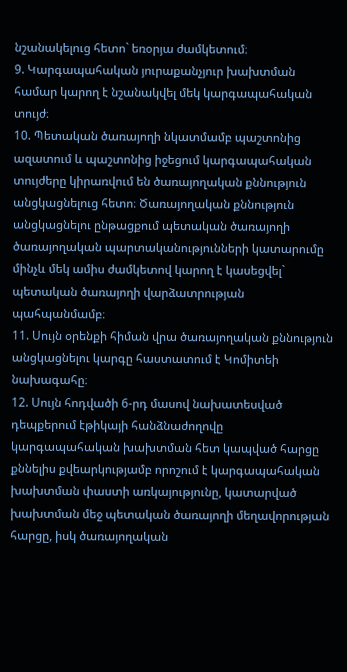նշանակելուց հետո` եռօրյա ժամկետում։
9. Կարգապահական յուրաքանչյուր խախտման համար կարող է նշանակվել մեկ կարգապահական տույժ։
10. Պետական ծառայողի նկատմամբ պաշտոնից ազատում և պաշտոնից իջեցում կարգապահական տույժերը կիրառվում են ծառայողական քննություն անցկացնելուց հետո։ Ծառայողական քննություն անցկացնելու ընթացքում պետական ծառայողի ծառայողական պարտականությունների կատարումը մինչև մեկ ամիս ժամկետով կարող է կասեցվել` պետական ծառայողի վարձատրության պահպանմամբ։
11. Սույն օրենքի հիման վրա ծառայողական քննություն անցկացնելու կարգը հաստատում է Կոմիտեի նախագահը։
12. Սույն հոդվածի 6-րդ մասով նախատեսված դեպքերում էթիկայի հանձնաժողովը կարգապահական խախտման հետ կապված հարցը քննելիս քվեարկությամբ որոշում է կարգապահական խախտման փաստի առկայությունը, կատարված խախտման մեջ պետական ծառայողի մեղավորության հարցը, իսկ ծառայողական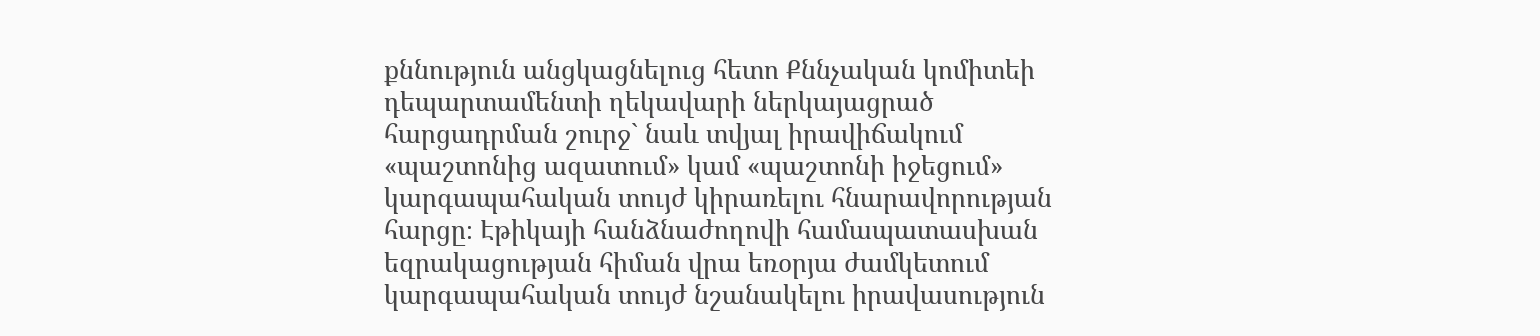քննություն անցկացնելուց հետո Քննչական կոմիտեի դեպարտամենտի ղեկավարի ներկայացրած հարցադրման շուրջ` նաև տվյալ իրավիճակում «պաշտոնից ազատում» կամ «պաշտոնի իջեցում» կարգապահական տույժ կիրառելու հնարավորության հարցը։ Էթիկայի հանձնաժողովի համապատասխան եզրակացության հիման վրա եռօրյա ժամկետում կարգապահական տույժ նշանակելու իրավասություն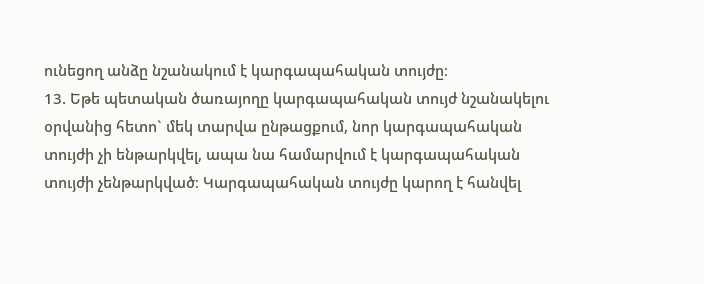ունեցող անձը նշանակում է կարգապահական տույժը։
13. Եթե պետական ծառայողը կարգապահական տույժ նշանակելու օրվանից հետո` մեկ տարվա ընթացքում, նոր կարգապահական տույժի չի ենթարկվել, ապա նա համարվում է կարգապահական տույժի չենթարկված։ Կարգապահական տույժը կարող է հանվել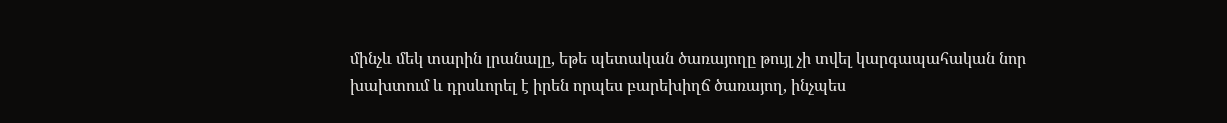մինչև մեկ տարին լրանալը, եթե պետական ծառայողը թույլ չի տվել կարգապահական նոր խախտում և դրսևորել է իրեն որպես բարեխիղճ ծառայող, ինչպես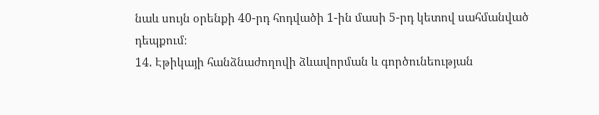նաև սույն օրենքի 40-րդ հոդվածի 1-ին մասի 5-րդ կետով սահմանված դեպքում։
14. Էթիկայի հանձնաժողովի ձևավորման և գործունեության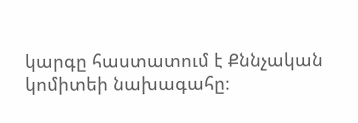կարգը հաստատում է Քննչական կոմիտեի նախագահը։